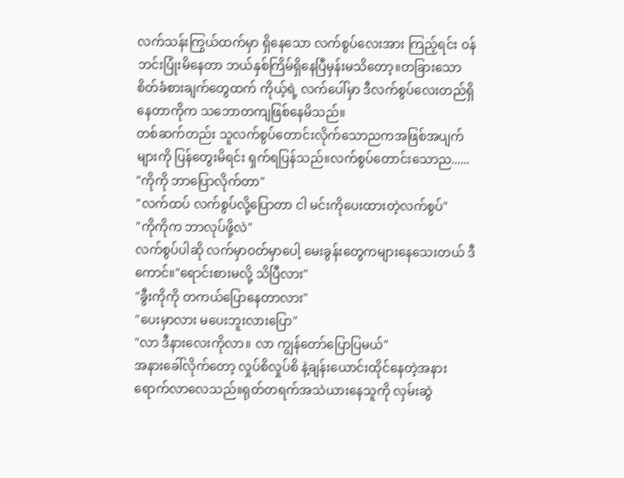လက်သန်းကြွယ်ထက်မှာ ရှိနေသော လက်စွပ်လေးအား ကြည့်ရင်း ဝန်ဘင်းပြုံးမိနေတာ ဘယ်နှစ်ကြိမ်ရှိနေပြီမှန်းမသိတော့။တခြားသောစိတ်ခံစားချက်တွေထက် ကိုယ့်ရဲ့ လက်ပေါ်မှာ ဒီလက်စွပ်လေးတည်ရှိနေတာကိုက သဘောတကျဖြစ်နေမိသည်။
တစ်ဆက်တည်း သူလက်စွပ်တောင်းလိုက်သောညကအဖြစ်အပျက်များကို ပြန်တွေးမိရင်း ရှက်ရပြန်သည်။လက်စွပ်တောင်းသောည......
"ကိုကို ဘာပြောလိုက်တာ"
"လက်ထပ် လက်စွပ်လို့ပြောတာ ငါ မင်းကိုပေးထားတဲ့လက်စွပ်"
"ကိုကိုက ဘာလုပ်ဖို့လဲ"
လက်စွပ်ပါဆို လက်မှာဝတ်မှာပေါ့ မေးခွန်းတွေကများနေသေးတယ် ဒီကောင်။"ရောင်းစားမလို့ သိပြီလား"
"ခွီးကိုကို တကယ်ပြောနေတာလား"
"ပေးမှာလား မပေးဘူးလားပြော"
"လာ ဒီနားလေးကိုလာ။ လာ ကျွန်တော်ပြောပြမယ်"
အနားခေါ်လိုက်တော့ လှုပ်စိလှုပ်စိ နဲ့ချန်းယောင်းထိုင်နေတဲ့အနားရောက်လာလေသည်။ရုတ်တရက်အသဲယားနေသူကို လှမ်းဆွဲ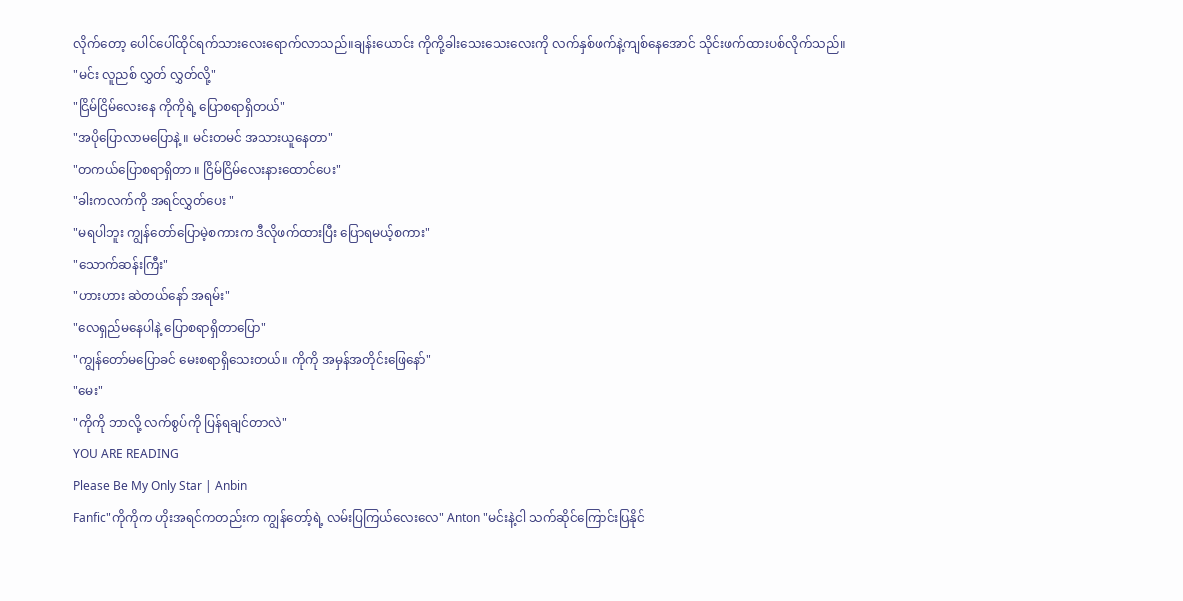လိုက်တော့ ပေါင်ပေါ်ထိုင်ရက်သားလေးရောက်လာသည်။ချန်းယောင်း ကိုကို့ခါးသေးသေးလေးကို လက်နှစ်ဖက်နဲ့ကျစ်နေအောင် သိုင်းဖက်ထားပစ်လိုက်သည်။
"မင်း လူညစ် လွှတ် လွှတ်လို့"
"ငြိမ်ငြိမ်လေးနေ ကိုကိုရဲ့ ပြောစရာရှိတယ်"
"အပိုပြောလာမပြောနဲ့ ။ မင်းတမင် အသားယူနေတာ"
"တကယ်ပြောစရာရှိတာ ။ ငြိမ်ငြိမ်လေးနားထောင်ပေး"
"ခါးကလက်ကို အရင်လွှတ်ပေး "
"မရပါဘူး ကျွန်တော်ပြောမဲ့စကားက ဒီလိုဖက်ထားပြီး ပြောရမယ့်စကား"
"သောက်ဆန်းကြီး"
"ဟားဟား ဆဲတယ်နော် အရမ်း"
"လေရှည်မနေပါနဲ့ ပြောစရာရှိတာပြော"
"ကျွန်တော်မပြောခင် မေးစရာရှိသေးတယ်။ ကိုကို အမှန်အတိုင်းဖြေနော်"
"မေး"
"ကိုကို ဘာလို့ လက်စွပ်ကို ပြန်ရချင်တာလဲ"
YOU ARE READING
Please Be My Only Star | Anbin
Fanfic"ကိုကိုက ဟိုးအရင်ကတည်းက ကျွန်တော့်ရဲ့ လမ်းပြကြယ်လေးလေ" Anton "မင်းနဲ့ငါ သက်ဆိုင်ကြောင်းပြနိုင်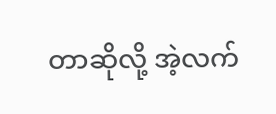တာဆိုလို့ အဲ့လက်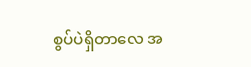စွပ်ပဲရှိတာလေ အ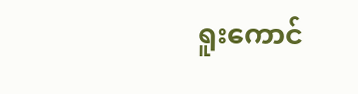ရူးကောင်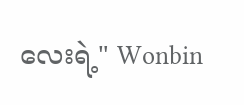လေးရဲ့" Wonbin